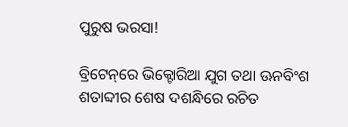ପୁରୁଷ ଭରସା!

ବ୍ରିଟେନ୍‌ରେ ଭିକ୍ଟୋରିଆ ଯୁଗ ତଥା ଊନବିଂଶ ଶତାବ୍ଦୀର ଶେଷ ଦଶନ୍ଧିରେ ରଚିତ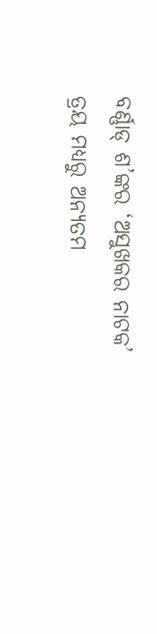ବର୍ଣ୍ଣାଡ୍‌ ଶ’ଙ୍କର ‘ଅସୁଖକର ନାଟକ’ ତ୍ରୟ ମଧ୍ୟରୁ ଅନ୍ୟତମ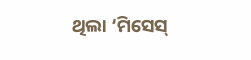ଥିଲା ‘ମିସେସ୍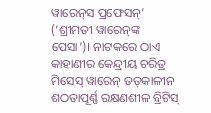ୱାରେନ୍‌ସ ପ୍ରଫେସନ୍’ (‘ଶ୍ରୀମତୀ ୱାରେନ୍‌ଙ୍କ ପେସା’)। ନାଟକରେ ଠାଏ କାହାଣୀର କେନ୍ଦ୍ରୀୟ ଚରିତ୍ର ମିସେସ୍ ୱାରେନ୍ ତତ୍‌କାଳୀନ ଶଠତାପୂର୍ଣ୍ଣ ରକ୍ଷଣଶୀଳ ବ୍ରିଟିସ୍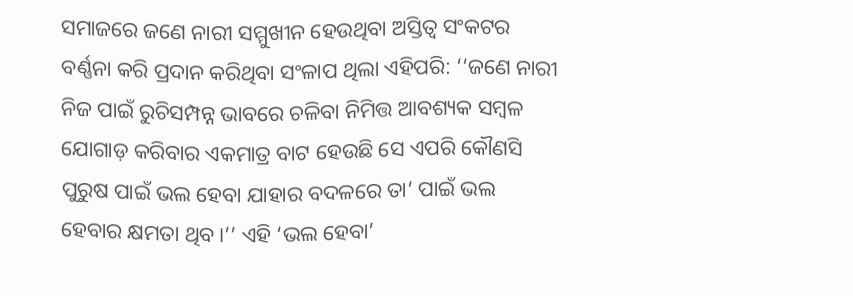ସମାଜରେ ଜଣେ ନାରୀ ସମ୍ମୁଖୀନ ହେଉଥିବା ଅସ୍ତିତ୍ବ ସଂକଟର ବର୍ଣ୍ଣନା କରି ପ୍ରଦାନ କରିଥିବା ସଂଳାପ ଥିଲା ଏହିପରି: ‘‘ଜଣେ ନାରୀ ନିଜ ପାଇଁ ରୁଚିସମ୍ପନ୍ନ ଭାବରେ ଚଳିବା ନିମିତ୍ତ ଆବଶ୍ୟକ ସମ୍ବଳ ଯୋଗାଡ଼ କରିବାର ଏକମାତ୍ର ବାଟ ହେଉଛି ସେ ଏପରି କୌଣସି ପୁରୁଷ ପାଇଁ ଭଲ ହେବା ଯାହାର ବଦଳରେ ତା’ ପାଇଁ ଭଲ ହେବାର କ୍ଷମତା ଥିବ।’’ ଏହି ‘ଭଲ ହେବା’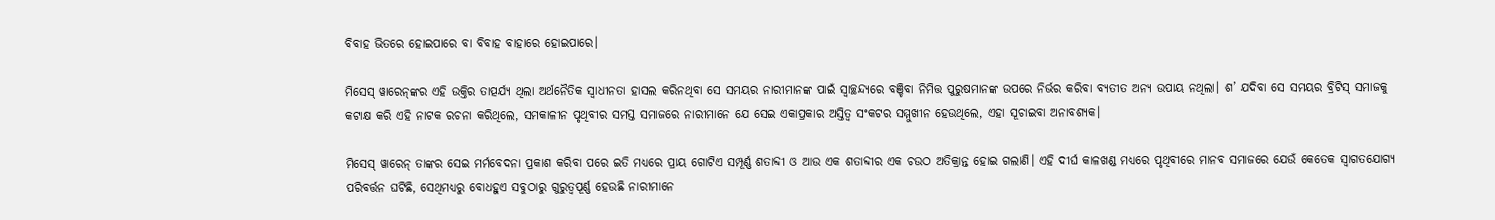ବିବାହ ଭିତରେ ହୋଇପାରେ ବା ବିବାହ ବାହାରେ ହୋଇପାରେ।

ମିସେସ୍ ୱାରେନ୍‌ଙ୍କର ଏହି ଉକ୍ତିର ତାତ୍ପର୍ଯ୍ୟ ଥିଲା ଅର୍ଥନୈତିକ ସ୍ବାଧୀନତା ହାସଲ କରିନଥିବା ସେ ସମୟର ନାରୀମାନଙ୍କ ପାଇଁ ସ୍ବାଚ୍ଛନ୍ଦ୍ୟରେ ବଞ୍ଚିବା ନିମିତ୍ତ ପୁରୁଷମାନଙ୍କ ଉପରେ ନିର୍ଭର କରିବା ବ୍ୟତୀତ ଅନ୍ୟ ଉପାୟ ନଥିଲା। ଶ’ ଯଦିବା ସେ ସମୟର ବ୍ରିଟିସ୍ ସମାଜକୁ କଟାକ୍ଷ କରି ଏହି ନାଟକ ରଚନା କରିଥିଲେ, ସମକାଳୀନ ପୃଥିବୀର ସମସ୍ତ ସମାଜରେ ନାରୀମାନେ ଯେ ସେଇ ଏକାପ୍ରକାର ଅସ୍ତିତ୍ବ ସଂକଟର ସମ୍ମୁଖୀନ ହେଉଥିଲେ, ଏହା ସୂଚାଇବା ଅନାବଶ୍ୟକ।

ମିସେସ୍ ୱାରେନ୍ ତାଙ୍କର ସେଇ ମର୍ମବେଦନା ପ୍ରକାଶ କରିବା ପରେ ଇତି ମଧ୍ୟରେ ପ୍ରାୟ ଗୋଟିଏ ସମ୍ପୂର୍ଣ୍ଣ ଶତାବ୍ଦୀ ଓ ଆଉ ଏକ ଶତାବ୍ଦୀର ଏକ ଚଉଠ ଅତିକ୍ରାନ୍ତ ହୋଇ ଗଲାଣି। ଏହି ଦୀର୍ଘ କାଳଖଣ୍ଡ ମଧ୍ୟରେ ପୃଥିବୀରେ ମାନବ ସମାଜରେ ଯେଉଁ କେତେକ ସ୍ବାଗତଯୋଗ୍ୟ ପରିବର୍ତ୍ତନ ଘଟିଛି, ସେଥିମଧ୍ୟରୁ ବୋଧହୁଏ ସବୁଠାରୁ ଗୁରୁତ୍ବପୂର୍ଣ୍ଣ ହେଉଛି ନାରୀମାନେ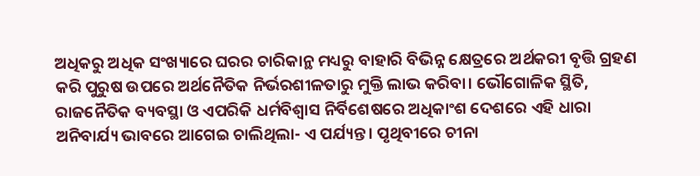ଅଧିକରୁ ଅଧିକ ସଂଖ୍ୟାରେ ଘରର ଚାରିକାନ୍ଥ ମଧ୍ୟରୁ ବାହାରି ବିଭିନ୍ନ କ୍ଷେତ୍ରରେ ଅର୍ଥକରୀ ବୃତ୍ତି ଗ୍ରହଣ କରି ପୁରୁଷ ଉପରେ ଅର୍ଥନୈତିକ ନିର୍ଭରଶୀଳତାରୁ ମୁକ୍ତି ଲାଭ କରିବା। ଭୌଗୋଳିକ ସ୍ଥିତି, ରାଜନୈତିକ ବ୍ୟବସ୍ଥା ଓ ଏପରିକି ଧର୍ମବିଶ୍ବାସ ନିର୍ବିଶେଷରେ ଅଧିକାଂଶ ଦେଶରେ ଏହି ଧାରା ଅନିବାର୍ଯ୍ୟ ଭାବରେ ଆଗେଇ ଚାଲିଥିଲା- ଏ ପର୍ଯ୍ୟନ୍ତ। ପୃଥିବୀରେ ଚୀନା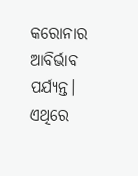କରୋନାର ଆବିର୍ଭାବ ପର୍ଯ୍ୟନ୍ତ। ଏଥିରେ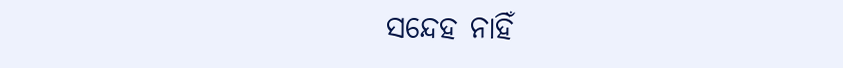ସନ୍ଦେହ ନାହିଁ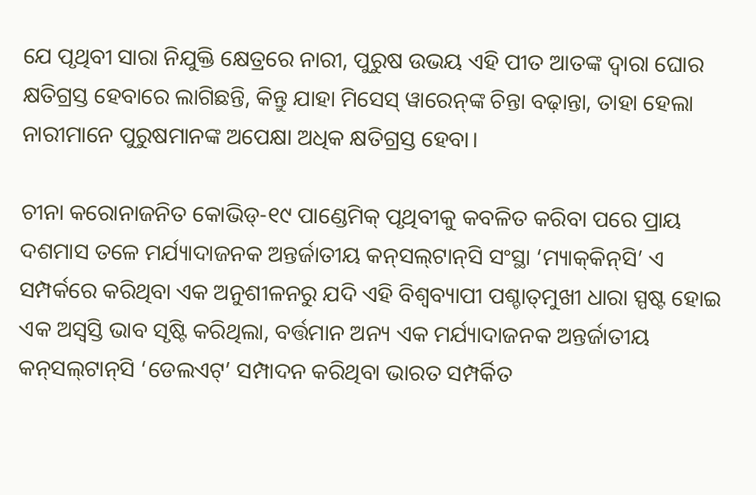ଯେ ପୃଥିବୀ ସାରା ନିଯୁକ୍ତି କ୍ଷେତ୍ରରେ ନାରୀ, ପୁରୁଷ ଉଭୟ ଏହି ପୀତ ଆତଙ୍କ ଦ୍ବାରା ଘୋର କ୍ଷତିଗ୍ରସ୍ତ ହେବାରେ ଲାଗିଛନ୍ତି, କିନ୍ତୁ ଯାହା ମିସେସ୍ ୱାରେନ୍‌ଙ୍କ ଚିନ୍ତା ବଢ଼ାନ୍ତା, ତାହା ହେଲା ନାରୀମାନେ ପୁରୁଷମାନଙ୍କ ଅପେକ୍ଷା ଅଧିକ କ୍ଷତିଗ୍ରସ୍ତ ହେବା।

ଚୀନା କରୋନାଜନିତ କୋଭିଡ୍-୧୯ ପାଣ୍ଡେମିକ୍ ପୃଥିବୀକୁ କବଳିତ କରିବା ପରେ ପ୍ରାୟ ଦଶମାସ ତଳେ ମର୍ଯ୍ୟାଦାଜନକ ଅନ୍ତର୍ଜାତୀୟ କନ୍‌ସଲ୍‌ଟାନ୍‌ସି ସଂସ୍ଥା ‘ମ୍ୟାକ୍‌କିନ୍‌ସି’ ଏ ସମ୍ପର୍କରେ କରିଥିବା ଏକ ଅନୁଶୀଳନରୁ ଯଦି ଏହି ବିଶ୍ବବ୍ୟାପୀ ପଶ୍ଚାତ୍‌ମୁଖୀ ଧାରା ସ୍ପଷ୍ଟ ହୋଇ ଏକ ଅସ୍ବସ୍ତି ଭାବ ସୃଷ୍ଟି କରିଥିଲା, ବର୍ତ୍ତମାନ ଅନ୍ୟ ଏକ ମର୍ଯ୍ୟାଦାଜନକ ଅନ୍ତର୍ଜାତୀୟ କନ୍‌ସଲ୍‌ଟାନ୍‌ସି ‘ଡେଲଏଟ୍‌’ ସମ୍ପାଦନ କରିଥିବା ଭାରତ ସମ୍ପର୍କିତ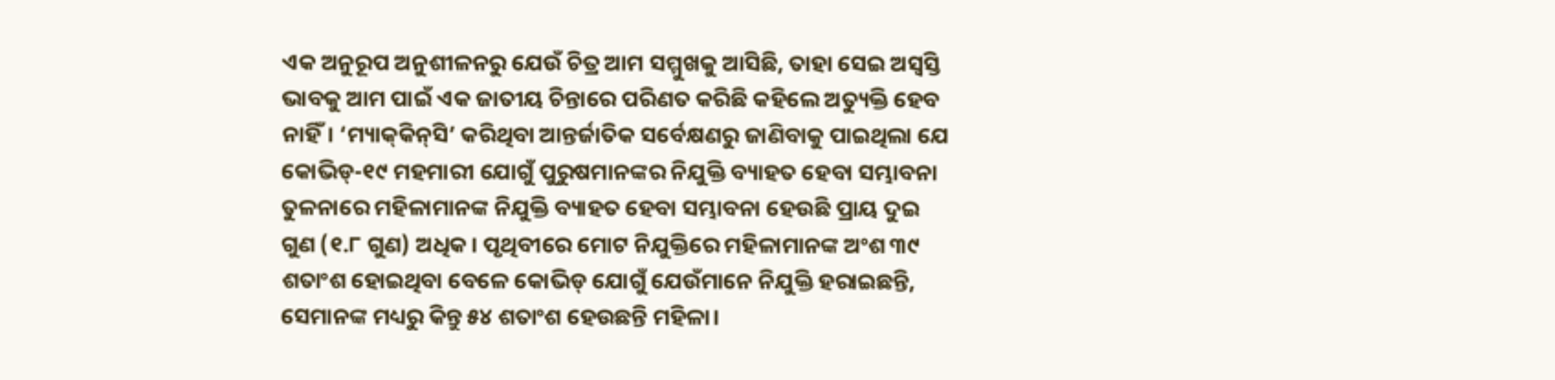ଏକ ଅନୁରୂପ ଅନୁଶୀଳନରୁ ଯେଉଁ ଚିତ୍ର ଆମ ସମ୍ମୁଖକୁ ଆସିଛି, ତାହା ସେଇ ଅସ୍ବସ୍ତି ଭାବକୁ ଆମ ପାଇଁ ଏକ ଜାତୀୟ ଚିନ୍ତାରେ ପରିଣତ କରିଛି କହିଲେ ଅତ୍ୟୁକ୍ତି ହେବ ନାହିଁ। ‘ମ୍ୟାକ୍‌କିନ୍‌ସି’ କରିଥିବା ଆନ୍ତର୍ଜାତିକ ସର୍ବେକ୍ଷଣରୁ ଜାଣିବାକୁ ପାଇଥିଲା ଯେ କୋଭିଡ୍-୧୯ ମହମାରୀ ଯୋଗୁଁ ପୁରୁଷମାନଙ୍କର ନିଯୁକ୍ତି ବ୍ୟାହତ ହେବା ସମ୍ଭାବନା ତୁଳନାରେ ମହିଳାମାନଙ୍କ ନିଯୁକ୍ତି ବ୍ୟାହତ ହେବା ସମ୍ଭାବନା ହେଉଛି ପ୍ରାୟ ଦୁଇ ଗୁଣ (୧.୮ ଗୁଣ) ଅଧିକ। ପୃଥିବୀରେ ମୋଟ ନିଯୁକ୍ତିରେ ମହିଳାମାନଙ୍କ ଅଂଶ ୩୯ ଶତାଂଶ ହୋଇଥିବା ବେଳେ କୋଭିଡ୍ ଯୋଗୁଁ ଯେଉଁମାନେ ନିଯୁକ୍ତି ହରାଇଛନ୍ତି, ସେମାନଙ୍କ ମଧ୍ୟରୁ କିନ୍ତୁ ୫୪ ଶତାଂଶ ହେଉଛନ୍ତି ମହିଳା।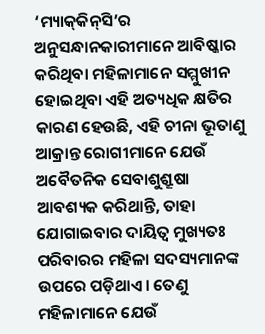‘ମ୍ୟାକ୍‌କିନ୍‌ସି’ର ଅନୁସନ୍ଧାନକାରୀମାନେ ଆବିଷ୍କାର କରିଥିବା ମହିଳାମାନେ ସମ୍ମୁଖୀନ ହୋଇଥିବା ଏହି ଅତ୍ୟଧିକ କ୍ଷତିର କାରଣ ହେଉଛି, ଏହି ଚୀନା ଭୂତାଣୁ ଆକ୍ରାନ୍ତ ରୋଗୀମାନେ ଯେଉଁ ଅବୈତନିକ ସେବାଶୁଶ୍ରୂଷା ଆବଶ୍ୟକ କରିଥାନ୍ତି, ତାହା ଯୋଗାଇବାର ଦାୟିତ୍ବ ମୁଖ୍ୟତଃ ପରିବାରର ମହିଳା ସଦସ୍ୟମାନଙ୍କ ଉପରେ ପଡ଼ିଥାଏ। ତେଣୁ ମହିଳାମାନେ ଯେଉଁ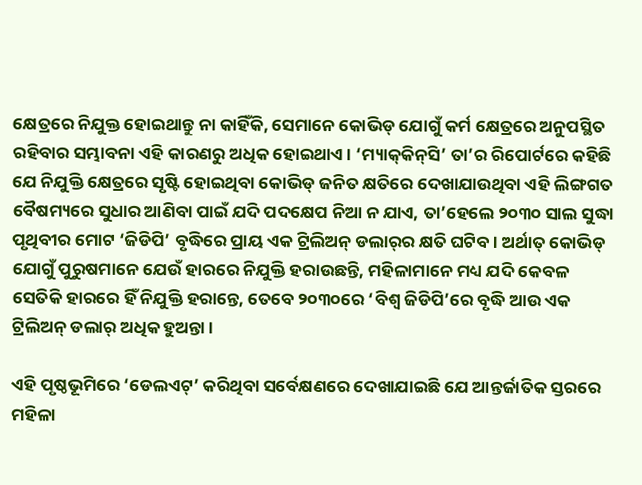କ୍ଷେତ୍ରରେ ନିଯୁକ୍ତ ହୋଇଥାନ୍ତୁ ନା କାହିଁକି, ସେମାନେ କୋଭିଡ୍ ଯୋଗୁଁ କର୍ମ କ୍ଷେତ୍ରରେ ଅନୁପସ୍ଥିତ ରହିବାର ସମ୍ଭାବନା ଏହି କାରଣରୁ ଅଧିକ ହୋଇଥାଏ। ‘ମ୍ୟାକ୍‌କିନ୍‌ସି’ ତା’ର ରିପୋର୍ଟରେ କହିଛି ଯେ ନିଯୁକ୍ତି କ୍ଷେତ୍ରରେ ସୃଷ୍ଟି ହୋଇଥିବା କୋଭିଡ୍ ଜନିତ କ୍ଷତିରେ ଦେଖାଯାଉଥିବା ଏହି ଲିଙ୍ଗଗତ ବୈଷମ୍ୟରେ ସୁଧାର ଆଣିବା ପାଇଁ ଯଦି ପଦକ୍ଷେପ ନିଆ ନ ଯାଏ, ତା’ହେଲେ ୨୦୩୦ ସାଲ ସୁଦ୍ଧା ପୃଥିବୀର ମୋଟ ‘ଜିଡିପି’ ବୃଦ୍ଧିରେ ପ୍ରାୟ ଏକ ଟ୍ରିଲିଅନ୍ ଡଲାର୍‌ର କ୍ଷତି ଘଟିବ। ଅର୍ଥାତ୍ କୋଭିଡ୍ ଯୋଗୁଁ ପୁରୁଷମାନେ ଯେଉଁ ହାରରେ ନିଯୁକ୍ତି ହରାଉଛନ୍ତି, ମହିଳାମାନେ ମଧ୍ୟ ଯଦି କେବଳ ସେତିକି ହାରରେ ହିଁ ନିଯୁକ୍ତି ହରାନ୍ତେ, ତେବେ ୨୦୩୦ରେ ‘ବିଶ୍ବ ଜିଡିପି’ରେ ବୃଦ୍ଧି ଆଉ ଏକ ଟ୍ରିଲିଅନ୍ ଡଲାର୍ ଅଧିକ ହୁଅନ୍ତା।

ଏହି ପୃଷ୍ଠଭୂମିରେ ‘ଡେଲଏଟ୍’ କରିଥିବା ସର୍ବେକ୍ଷଣରେ ଦେଖାଯାଇଛି ଯେ ଆନ୍ତର୍ଜାତିକ ସ୍ତରରେ ମହିଳା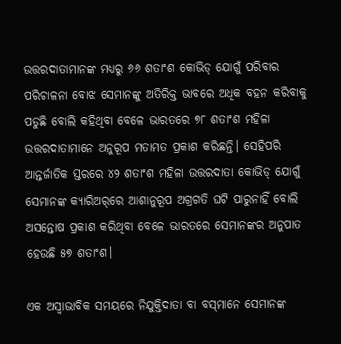ଉତ୍ତରଦାତାମାନଙ୍କ ମଧ୍ୟରୁ ୬୬ ଶତାଂଶ କୋଭିଡ୍ ଯୋଗୁଁ ପରିବାର ପରିଚାଳନା ବୋଝ ସେମାନଙ୍କୁ ଅତିରିକ୍ତ ଭାବରେ ଅଧିକ ବହନ କରିବାକୁ ପଡୁଛି ବୋଲି କହିଥିବା ବେଳେ ଭାରତରେ ୭୮ ଶତାଂଶ ମହିଳା ଉତ୍ତରଦାତାମାନେ ଅନୁରୂପ ମତାମତ ପ୍ରକାଶ କରିଛନ୍ତି। ସେହିପରି ଆନ୍ତର୍ଜାତିକ ସ୍ତରରେ ୪୨ ଶତାଂଶ ମହିଳା ଉତ୍ତରଦାତା କୋଭିଡ୍ ଯୋଗୁଁ ସେମାନଙ୍କ କ୍ୟାରିଅର୍‌ରେ ଆଶାନୁରୂପ ଅଗ୍ରଗତି ଘଟି ପାରୁନାହିଁ ବୋଲି ଅସନ୍ତୋଷ ପ୍ରକାଶ କରିଥିବା ବେଳେ ଭାରତରେ ସେମାନଙ୍କର ଅନୁପାତ ହେଉଛି ୫୭ ଶତାଂଶ।

ଏକ ଅସ୍ବାଭାବିକ ସମୟରେ ନିଯୁକ୍ତିଦାତା ବା ବସ୍‌ମାନେ ସେମାନଙ୍କ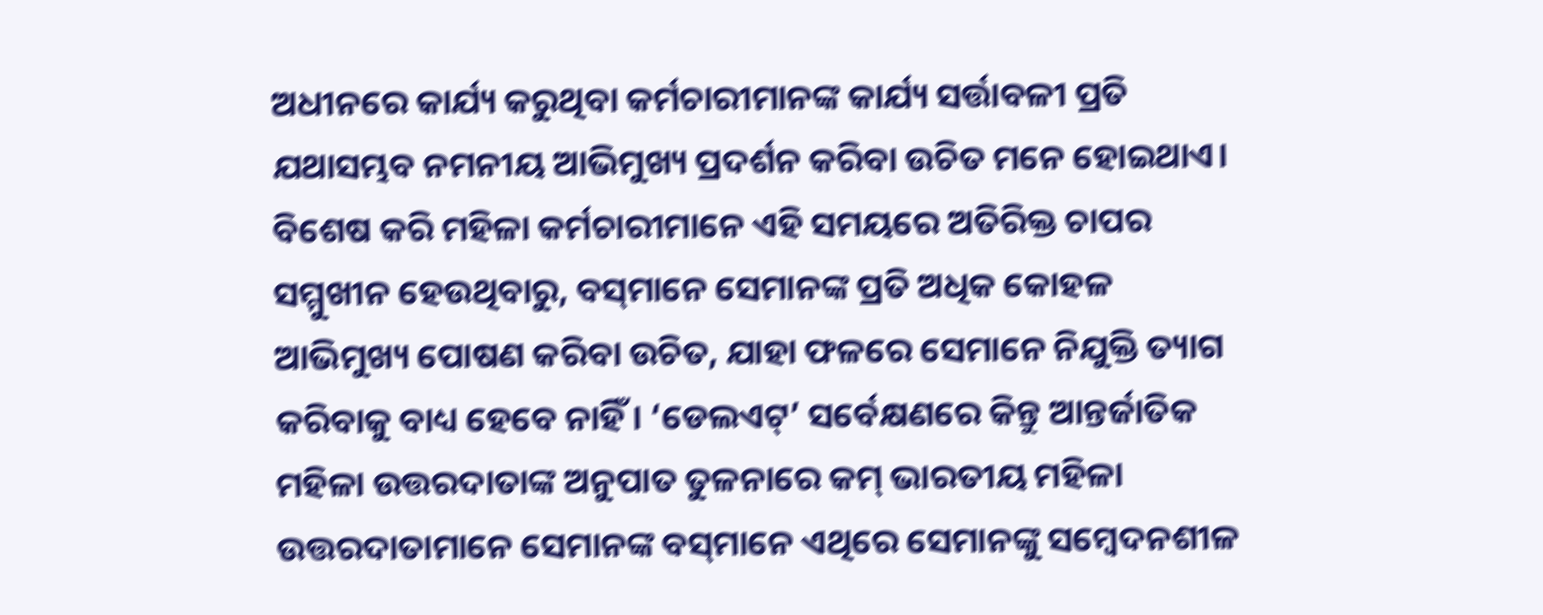ଅଧୀନରେ କାର୍ଯ୍ୟ କରୁଥିବା କର୍ମଚାରୀମାନଙ୍କ କାର୍ଯ୍ୟ ସର୍ତ୍ତାବଳୀ ପ୍ରତି ଯଥାସମ୍ଭବ ନମନୀୟ ଆଭିମୁଖ୍ୟ ପ୍ରଦର୍ଶନ କରିବା ଉଚିତ ମନେ ହୋଇଥାଏ। ବିଶେଷ କରି ମହିଳା କର୍ମଚାରୀମାନେ ଏହି ସମୟରେ ଅତିରିକ୍ତ ଚାପର ସମ୍ମୁଖୀନ ହେଉଥିବାରୁ, ବସ୍‌ମାନେ ସେମାନଙ୍କ ପ୍ରତି ଅଧିକ କୋହଳ ଆଭିମୁଖ୍ୟ ପୋଷଣ କରିବା ଉଚିତ, ଯାହା ଫଳରେ ସେମାନେ ନିଯୁକ୍ତି ତ୍ୟାଗ କରିବାକୁ ବାଧ୍ୟ ହେବେ ନାହିଁ। ‘ଡେଲଏଟ୍’ ସର୍ବେକ୍ଷଣରେ କିନ୍ତୁ ଆନ୍ତର୍ଜାତିକ ମହିଳା ଉତ୍ତରଦାତାଙ୍କ ଅନୁପାତ ତୁଳନାରେ କମ୍ ଭାରତୀୟ ମହିଳା ଉତ୍ତରଦାତାମାନେ ସେମାନଙ୍କ ବସ୍‌ମାନେ ଏଥିରେ ସେମାନଙ୍କୁ ସମ୍ବେଦନଶୀଳ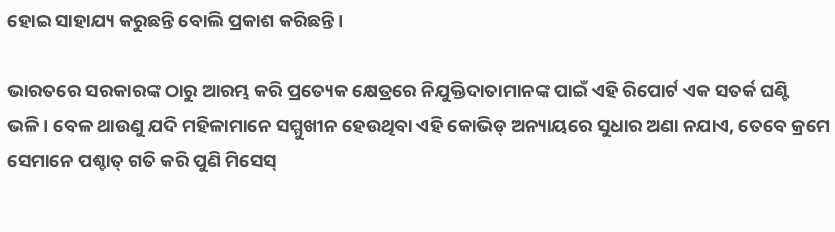ହୋଇ ସାହାଯ୍ୟ କରୁଛନ୍ତି ବୋଲି ପ୍ରକାଶ କରିଛନ୍ତି।

ଭାରତରେ ସରକାରଙ୍କ ଠାରୁ ଆରମ୍ଭ କରି ପ୍ରତ୍ୟେକ କ୍ଷେତ୍ରରେ ନିଯୁକ୍ତିଦାତାମାନଙ୍କ ପାଇଁ ଏହି ରିପୋର୍ଟ ଏକ ସତର୍କ ଘଣ୍ଟି ଭଳି। ବେଳ ଥାଉଣୁ ଯଦି ମହିଳାମାନେ ସମ୍ମୁଖୀନ ହେଉଥିବା ଏହି କୋଭିଡ୍ ଅନ୍ୟାୟରେ ସୁଧାର ଅଣା ନଯାଏ, ତେବେ କ୍ରମେ ସେମାନେ ପଶ୍ଚାତ୍ ଗତି କରି ପୁଣି ମିସେସ୍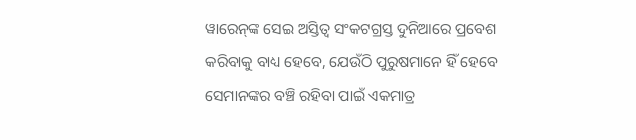ୱାରେନ୍‌ଙ୍କ ସେଇ ଅସ୍ତିତ୍ବ ସଂକଟଗ୍ରସ୍ତ ଦୁନିଆରେ ପ୍ରବେଶ କରିବାକୁ ବାଧ୍ୟ ହେବେ, ଯେଉଁଠି ପୁରୁଷମାନେ ହିଁ ହେବେ ସେମାନଙ୍କର ବଞ୍ଚି ରହିବା ପାଇଁ ଏକମାତ୍ର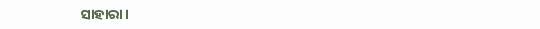ସାହାରା।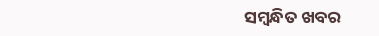ସମ୍ବନ୍ଧିତ ଖବର